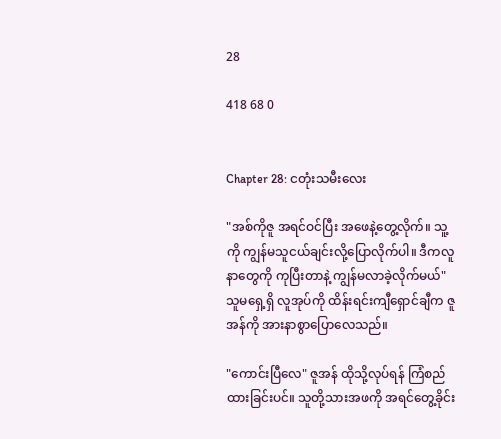28

418 68 0


Chapter 28: ငတုံးသမီးလေး

"အစ်ကိုဇူ အရင်ဝင်ပြီး အဖေနဲ့တွေ့လိုက်။ သူ့ကို ကျွန်မသူငယ်ချင်းလို့ပြောလိုက်ပါ။ ဒီကလူနာတွေကို ကုပြီးတာနဲ့ ကျွန်မလာခဲ့လိုက်မယ်" သူမရှေ့ရှိ လူအုပ်ကို ထိန်းရင်းကျီရှောင်ချီက ဇူအန်ကို အားနာစွာပြောလေသည်။

"ကောင်းပြီလေ" ဇူအန် ထိုသို့လုပ်ရန် ကြံစည်ထားခြင်းပင်။ သူတို့သားအဖကို အရင်တွေ့ခိုင်း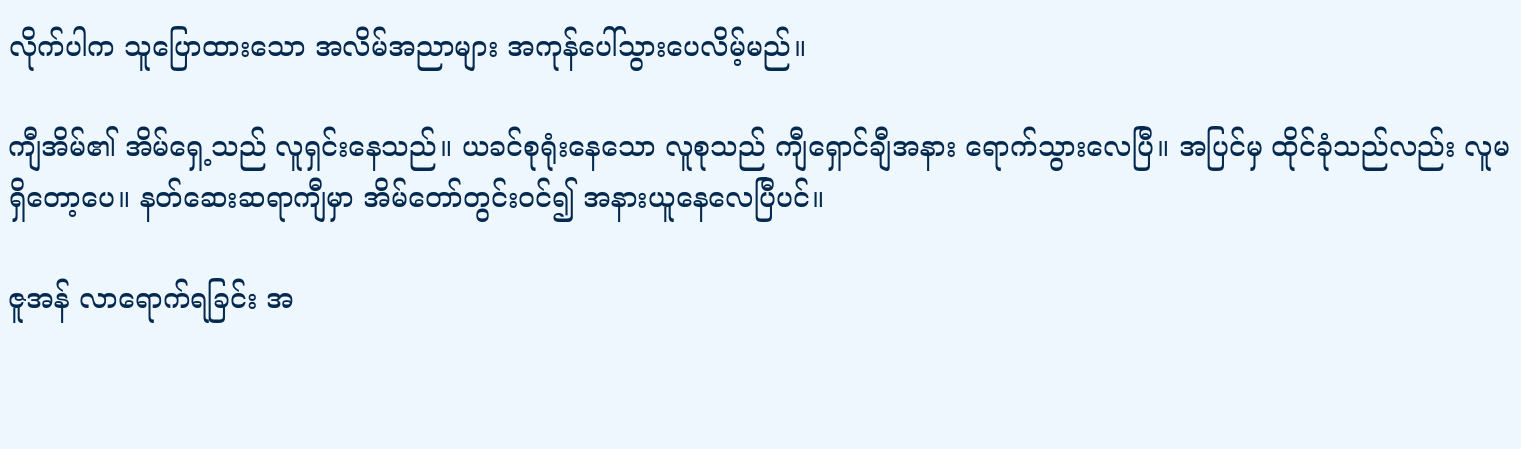လိုက်ပါက သူပြောထားသော အလိမ်အညာများ အကုန်ပေါ်သွားပေလိမ့်မည်။

ကျီအိမ်၏ အိမ်ရှေ့သည် လူရှင်းနေသည်။ ယခင်စုရုံးနေသော လူစုသည် ကျီရှောင်ချီအနား ရောက်သွားလေပြီ။ အပြင်မှ ထိုင်ခုံသည်လည်း လူမရှိတော့ပေ။ နတ်ဆေးဆရာကျီမှာ အိမ်တော်တွင်းဝင်၍ အနားယူနေလေပြီပင်။

ဇူအန် လာရောက်ရခြင်း အ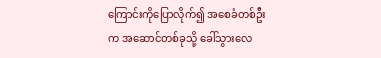ကြောင်းကိုပြောလိုက်၍ အစေခံတစ်ဦးက အဆောင်တစ်ခုသို့ ခေါ်သွားလေ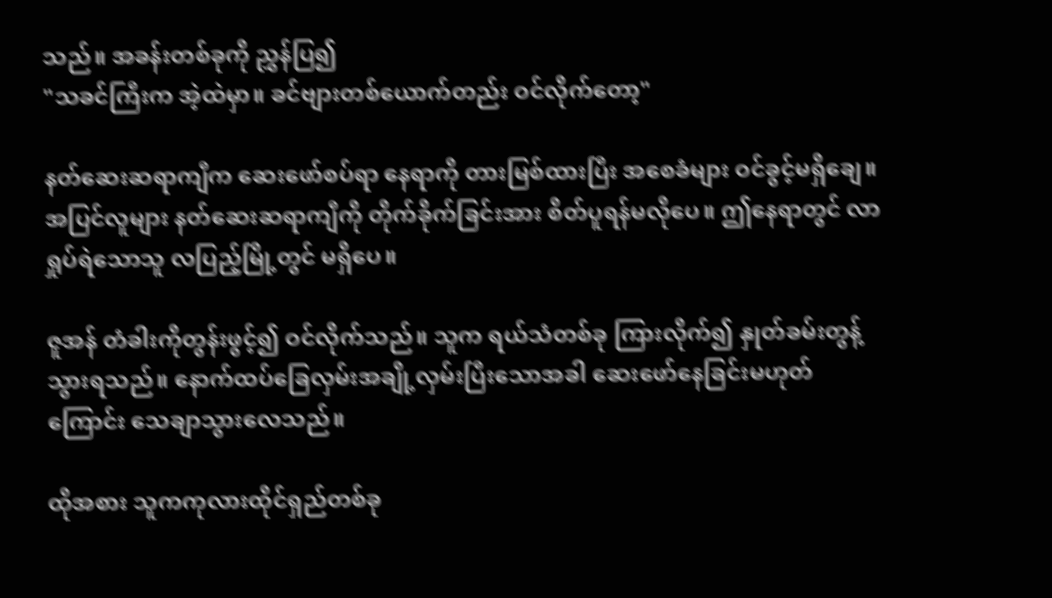သည်။ အခန်းတစ်ခုကို ညွှန်ပြ၍
"သခင်ကြီးက အဲ့ထဲမှာ။ ခင်ဗျားတစ်ယောက်တည်း ဝင်လိုက်တော့"

နတ်ဆေးဆရာကျီက ဆေးဖော်စပ်ရာ နေရာကို တားမြစ်ထားပြီး အစေခံများ ဝင်ခွင့်မရှိချေ။ အပြင်လူများ နတ်ဆေးဆရာကျီကို တိုက်ခိုက်ခြင်းအား စိတ်ပူရန်မလိုပေ။ ဤနေရာတွင် လာရှုပ်ရဲသောသူ လပြည့်မြို့တွင် မရှိပေ။

ဇူအန် တံခါးကိုတွန်းဖွင့်၍ ဝင်လိုက်သည်။ သူက ရယ်သံတစ်ခု ကြားလိုက်၍ နှုတ်ခမ်းတွန့်သွားရသည်။ နောက်ထပ်ခြေလှမ်းအချို့လှမ်းပြီးသောအခါ ဆေးဖော်နေခြင်းမဟုတ်ကြောင်း သေချာသွားလေသည်။

ထိုအစား သူကကုလားထိုင်ရှည်တစ်ခု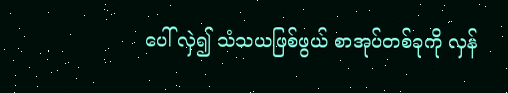ပေါ် လှဲ၍ သံသယဖြစ်ဖွယ် စာအုပ်တစ်ခုကို လှန်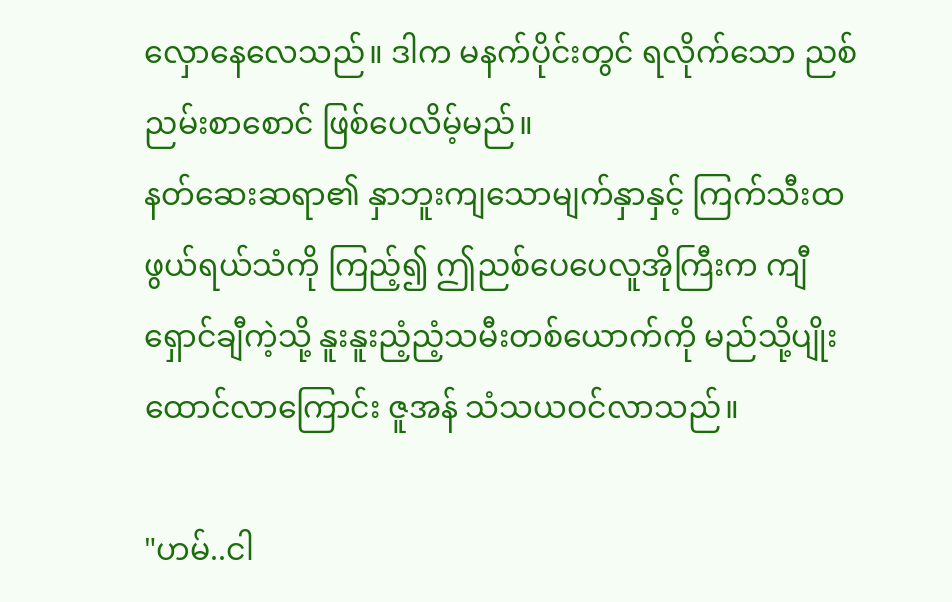လှောနေလေသည်။ ဒါက မနက်ပိုင်းတွင် ရလိုက်သော ညစ်ညမ်းစာစောင် ဖြစ်ပေလိမ့်မည်။
နတ်ဆေးဆရာ၏ နှာဘူးကျသောမျက်နှာနှင့် ကြက်သီးထဖွယ်ရယ်သံကို ကြည့်၍ ဤညစ်ပေပေလူအိုကြီးက ကျီရှောင်ချီကဲ့သို့ နူးနူးညံ့ညံ့သမီးတစ်ယောက်ကို မည်သို့ပျိုးထောင်လာကြောင်း ဇူအန် သံသယဝင်လာသည်။

"ဟမ်..ငါ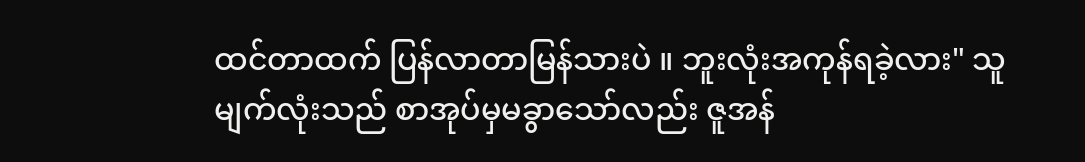ထင်တာထက် ပြန်လာတာမြန်သားပဲ ။ ဘူးလုံးအကုန်ရခဲ့လား" သူမျက်လုံးသည် စာအုပ်မှမခွာသော်လည်း ဇူအန်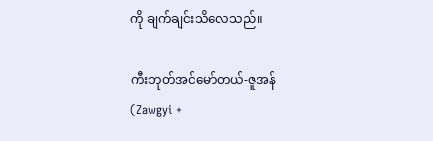ကို ချက်ချင်းသိလေသည်။

ကီးဘုတ်အင်မော်တယ်-ဇူအန် (Zawgyi +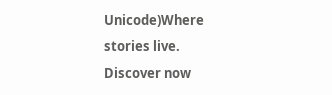Unicode)Where stories live. Discover now